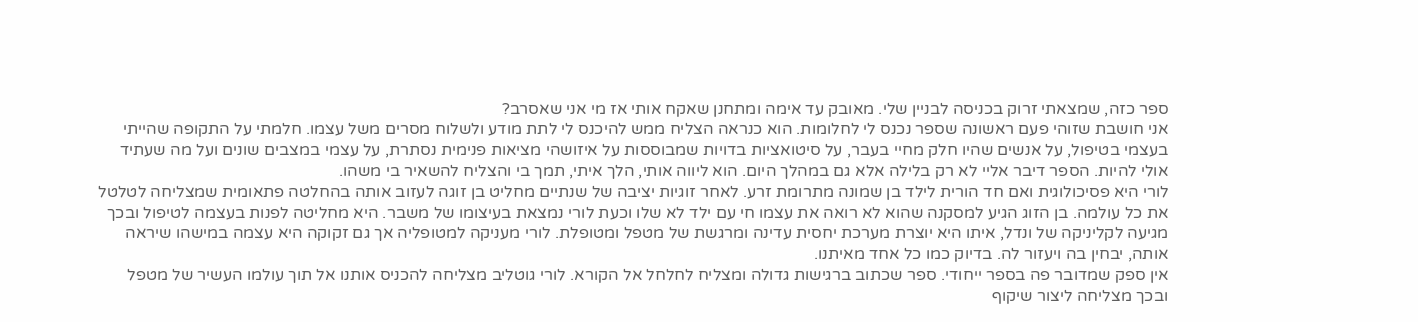ספר כזה, שמצאתי זרוק בכניסה לבניין שלי. מאובק עד אימה ומתחנן שאקח אותי אז מי אני שאסרב?
אני חושבת שזוהי פעם ראשונה שספר נכנס לי לחלומות. הוא כנראה הצליח ממש להיכנס לי לתת מודע ולשלוח מסרים משל עצמו. חלמתי על התקופה שהייתי בעצמי בטיפול, על אנשים שהיו חלק מחיי בעבר, על סיטואציות בדויות שמבוססות על איזושהי מציאות פנימית נסתרת, על עצמי במצבים שונים ועל מה שעתיד אולי להיות. הספר דיבר אליי לא רק בלילה אלא גם במהלך היום. הוא ליווה אותי, הלך איתי, תמך בי והצליח להשאיר בי משהו.
לורי היא פסיכולוגית ואם חד הורית לילד בן שמונה מתרומת זרע. לאחר זוגיות יציבה של שנתיים מחליט בן זוגה לעזוב אותה בהחלטה פתאומית שמצליחה לטלטל את כל עולמה. בן הזוג הגיע למסקנה שהוא לא רואה את עצמו חי עם ילד לא שלו וכעת לורי נמצאת בעיצומו של משבר. היא מחליטה לפנות בעצמה לטיפול ובכך מגיעה לקליניקה של ונדל, איתו היא יוצרת מערכת יחסית עדינה ומרגשת של מטפל ומטופלת. לורי מעניקה למטופליה אך גם זקוקה היא עצמה במישהו שיראה אותה, יבחין בה ויעזור לה. בדיוק כמו כל אחד מאיתנו.
אין ספק שמדובר פה בספר ייחודי. ספר שכתוב ברגישות גדולה ומצליח לחלחל אל הקורא. לורי גוטליב מצליחה להכניס אותנו אל תוך עולמו העשיר של מטפל ובכך מצליחה ליצור שיקוף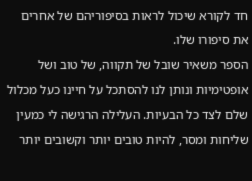חד לקורא שיכול לראות בסיפוריהם של אחרים את סיפורו שלו.
הספר משאיר שובל של תקווה, של טוב ושל אופטימיות ונותן לנו להסתכל על חיינו כעל מכלול שלם לצד כל הבעיות. העלילה הרגישה לי כמעין שליחות ומסר, להיות טובים יותר וקשובים יותר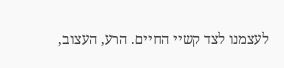לעצמנו לצד קשיי החיים. הרע, העצוב,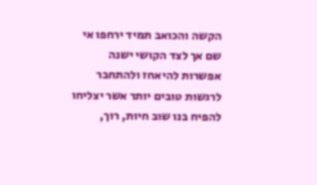הקשה והכואב תמיד ירחפו אי שם אך לצד הקושי ישנה אפשרות להיאחז ולהתחבר לרגשות טובים יותר אשר יצליחו להפיח בנו שוב חיות, רוך,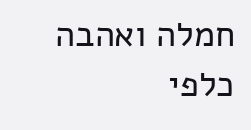חמלה ואהבה כלפי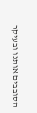הסובבים אותנו ובעיקר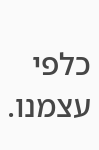כלפי עצמנו.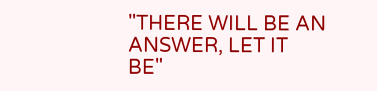"THERE WILL BE AN ANSWER, LET IT BE"